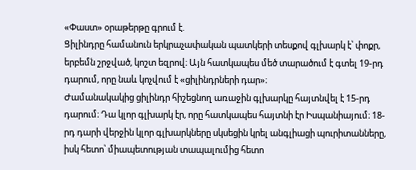«Փաստ» օրաթերթը գրում է.
Ցիլինդրը համանուն երկրաչափական պատկերի տեսքով գլխարկ է՝ փոքր, երբեմն շրջված, կոշտ եզրով։ Այն հատկապես մեծ տարածում է գտել 19-րդ դարում, որը նաև կոչվում է «ցիլինդրների դար»։
Ժամանակակից ցիլինդր հիշեցնող առաջին գլխարկը հայտնվել է 15-րդ դարում։ Դա կլոր գլխարկ էր, որը հատկապես հայտնի էր Իսպանիայում։ 18-րդ դարի վերջին կլոր գլխարկները սկսեցին կրել անգլիացի պուրիտանները, իսկ հետո՝ միապետության տապալումից հետո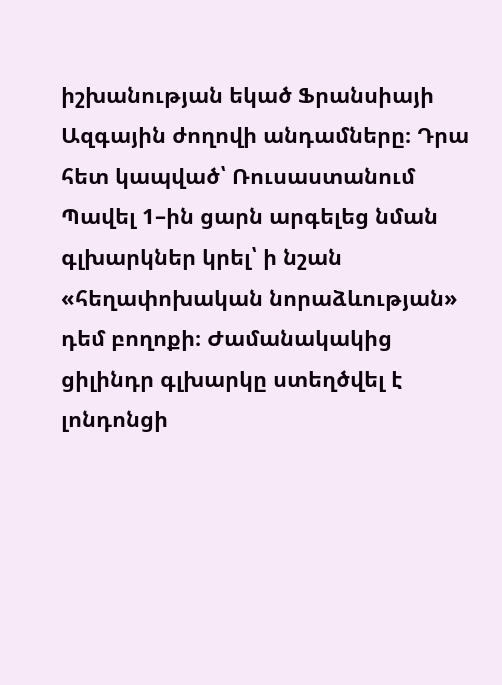իշխանության եկած Ֆրանսիայի Ազգային ժողովի անդամները։ Դրա հետ կապված՝ Ռուսաստանում Պավել 1–ին ցարն արգելեց նման գլխարկներ կրել՝ ի նշան «հեղափոխական նորաձևության» դեմ բողոքի։ Ժամանակակից ցիլինդր գլխարկը ստեղծվել է լոնդոնցի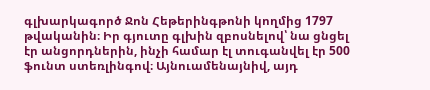գլխարկագործ Ջոն Հեթերինգթոնի կողմից 1797 թվականին։ Իր գյուտը գլխին զբոսնելով՝ նա ցնցել էր անցորդներին, ինչի համար էլ տուգանվել էր 500 ֆունտ ստեռլինգով։ Այնուամենայնիվ, այդ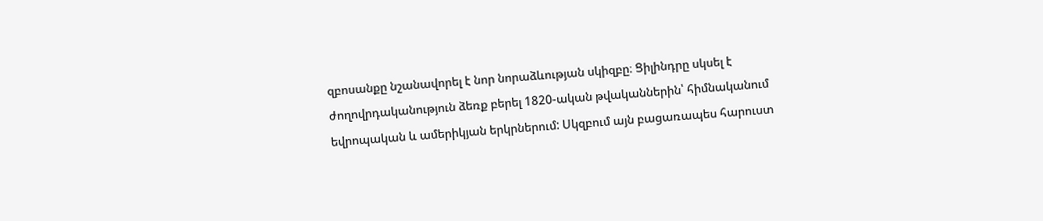զբոսանքը նշանավորել է նոր նորաձևության սկիզբը։ Ցիլինդրը սկսել է ժողովրդականություն ձեռք բերել 1820-ական թվականներին՝ հիմնականում եվրոպական և ամերիկյան երկրներում: Սկզբում այն բացառապես հարուստ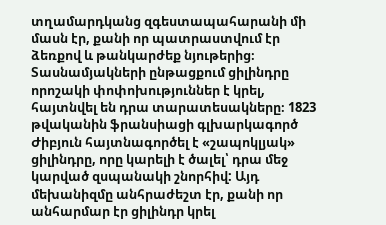տղամարդկանց զգեստապահարանի մի մասն էր, քանի որ պատրաստվում էր ձեռքով և թանկարժեք նյութերից։
Տասնամյակների ընթացքում ցիլինդրը որոշակի փոփոխություններ է կրել, հայտնվել են դրա տարատեսակները։ 1823 թվականին ֆրանսիացի գլխարկագործ Ժիբյուն հայտնագործել է «շապոկլյակ» ցիլինդրը, որը կարելի է ծալել՝ դրա մեջ կարված զսպանակի շնորհիվ: Այդ մեխանիզմը անհրաժեշտ էր, քանի որ անհարմար էր ցիլինդր կրել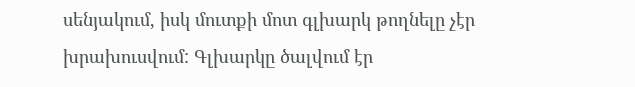սենյակում, իսկ մուտքի մոտ գլխարկ թողնելը չէր խրախուսվում: Գլխարկը ծալվում էր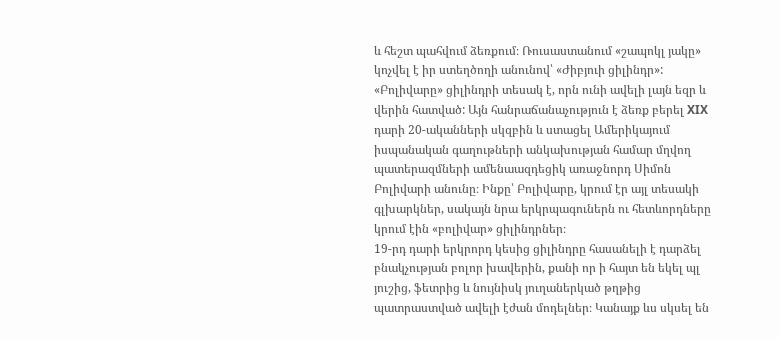և հեշտ պահվում ձեռքում։ Ռուսաստանում «շապոկլ յակը» կոչվել է իր ստեղծողի անունով՝ «Ժիբյուի ցիլինդր»:
«Բոլիվարը» ցիլինդրի տեսակ է, որն ունի ավելի լայն եզր և վերին հատված: Այն հանրաճանաչություն է ձեռք բերել XIX դարի 20-ականների սկզբին և ստացել Ամերիկայում իսպանական գաղութների անկախության համար մղվող պատերազմների ամենաազդեցիկ առաջնորդ Սիմոն Բոլիվարի անունը։ Ինքը՝ Բոլիվարը, կրում էր այլ տեսակի գլխարկներ, սակայն նրա երկրպագուներն ու հետևորդները կրում էին «բոլիվար» ցիլինդրներ։
19-րդ դարի երկրորդ կեսից ցիլինդրը հասանելի է դարձել բնակչության բոլոր խավերին, քանի որ ի հայտ են եկել պլ յուշից, ֆետրից և նույնիսկ յուղաներկած թղթից պատրաստված ավելի էժան մոդելներ։ Կանայք ևս սկսել են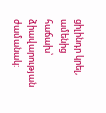ցիլինդր կրել, ամենից հաճախ՝ ձիավարության ժամանակ: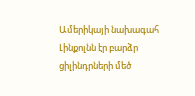Ամերիկայի նախագահ Լինքոլնն էր բարձր ցիլինդրների մեծ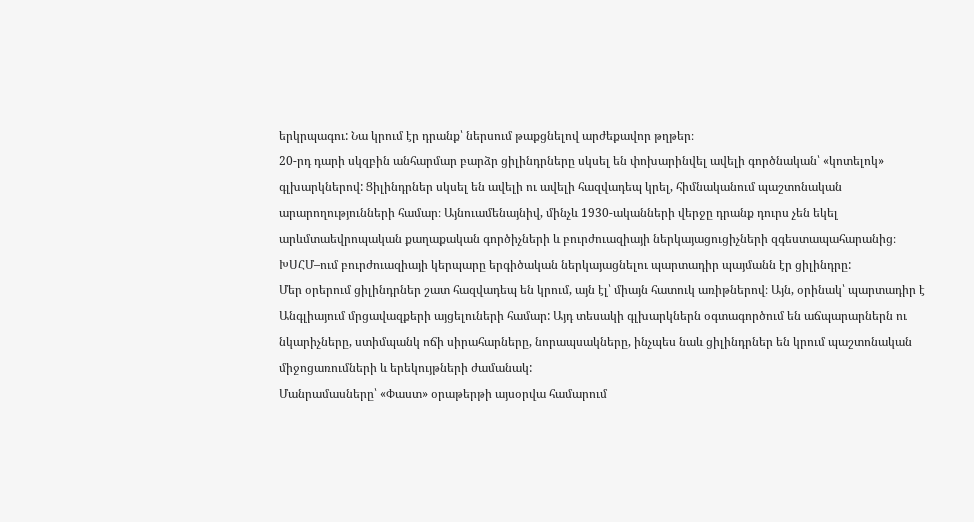երկրպագու: Նա կրում էր դրանք՝ ներսում թաքցնելով արժեքավոր թղթեր։
20-րդ դարի սկզբին անհարմար բարձր ցիլինդրները սկսել են փոխարինվել ավելի գործնական՝ «կոտելոկ» գլխարկներով: Ցիլինդրներ սկսել են ավելի ու ավելի հազվադեպ կրել, հիմնականում պաշտոնական արարողությունների համար։ Այնուամենայնիվ, մինչև 1930-ականների վերջը դրանք դուրս չեն եկել արևմտաեվրոպական քաղաքական գործիչների և բուրժուազիայի ներկայացուցիչների զգեստապահարանից։ ԽՍՀՄ–ում բուրժուազիայի կերպարը երգիծական ներկայացնելու պարտադիր պայմանն էր ցիլինդրը:
Մեր օրերում ցիլինդրներ շատ հազվադեպ են կրում, այն էլ՝ միայն հատուկ առիթներով։ Այն, օրինակ՝ պարտադիր է Անգլիայում մրցավազքերի այցելուների համար: Այդ տեսակի գլխարկներն օգտագործում են աճպարարներն ու նկարիչները, ստիմպանկ ոճի սիրահարները, նորապսակները, ինչպես նաև ցիլինդրներ են կրում պաշտոնական միջոցառումների և երեկույթների ժամանակ:
Մանրամասները՝ «Փաստ» օրաթերթի այսօրվա համարում